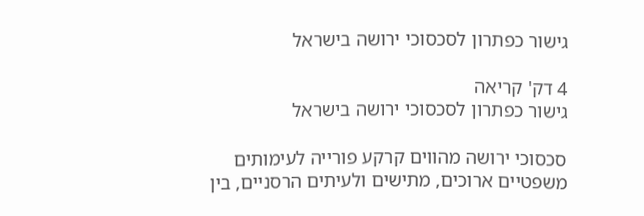גישור כפתרון לסכסוכי ירושה בישראל

4 דק' קריאה
גישור כפתרון לסכסוכי ירושה בישראל

סכסוכי ירושה מהווים קרקע פורייה לעימותים משפטיים ארוכים, מתישים ולעיתים הרסניים, בין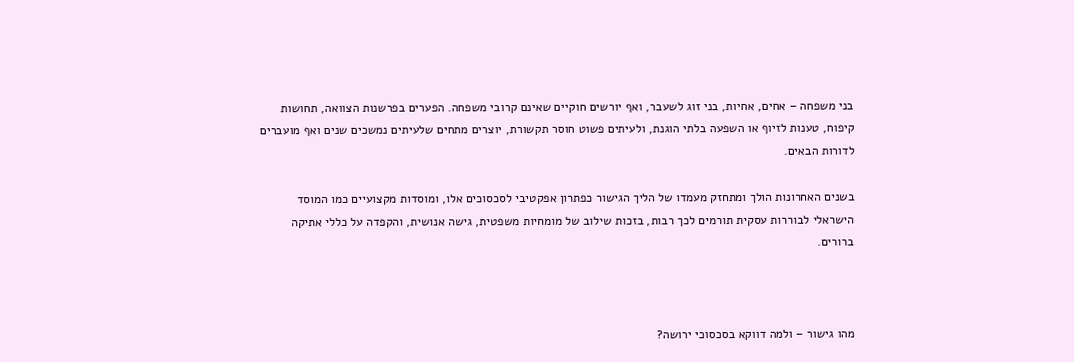בני משפחה – אחים, אחיות, בני זוג לשעבר, ואף יורשים חוקיים שאינם קרובי משפחה. הפערים בפרשנות הצוואה, תחושות קיפוח, טענות לזיוף או השפעה בלתי הוגנת, ולעיתים פשוט חוסר תקשורת, יוצרים מתחים שלעיתים נמשכים שנים ואף מועברים לדורות הבאים.

בשנים האחרונות הולך ומתחזק מעמדו של הליך הגישור כפתרון אפקטיבי לסכסוכים אלו, ומוסדות מקצועיים כמו המוסד הישראלי לבוררות עסקית תורמים לכך רבות, בזכות שילוב של מומחיות משפטית, גישה אנושית, והקפדה על כללי אתיקה ברורים.



מהו גישור – ולמה דווקא בסכסוכי ירושה?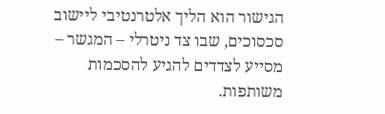הגישור הוא הליך אלטרנטיבי ליישוב סכסוכים, שבו צד ניטרלי – המגשר – מסייע לצדדים להגיע להסכמות משותפות.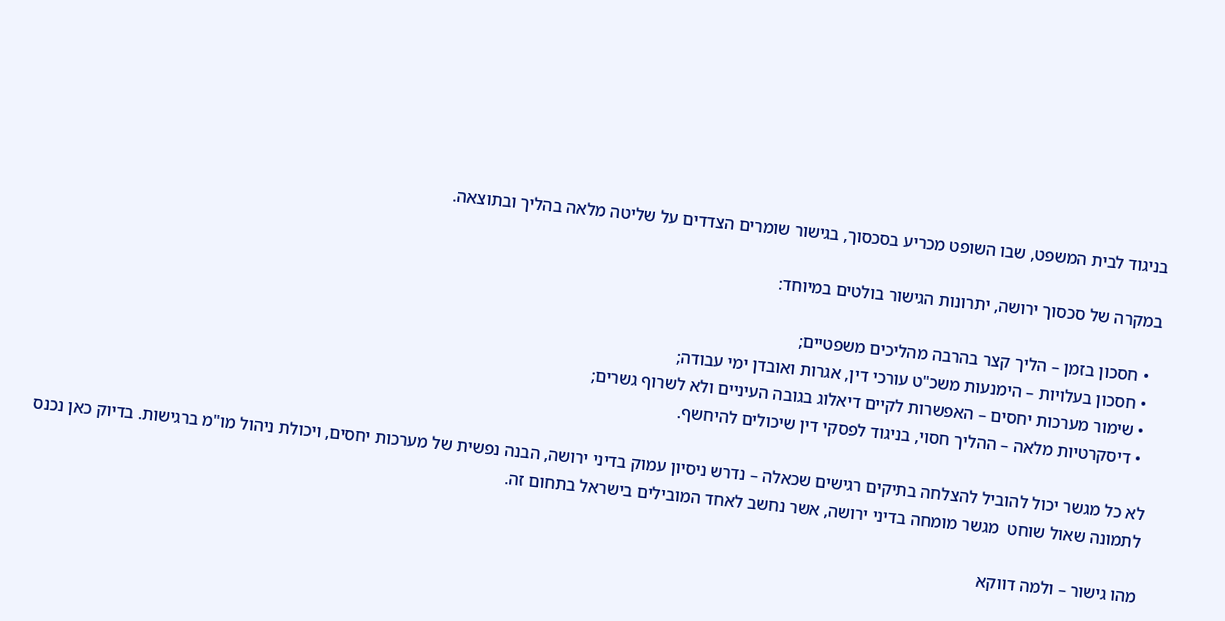בניגוד לבית המשפט, שבו השופט מכריע בסכסוך, בגישור שומרים הצדדים על שליטה מלאה בהליך ובתוצאה.

במקרה של סכסוך ירושה, יתרונות הגישור בולטים במיוחד:

  • חסכון בזמן – הליך קצר בהרבה מהליכים משפטיים;
  • חסכון בעלויות – הימנעות משכ"ט עורכי דין, אגרות ואובדן ימי עבודה;
  • שימור מערכות יחסים – האפשרות לקיים דיאלוג בגובה העיניים ולא לשרוף גשרים;
  • דיסקרטיות מלאה – ההליך חסוי, בניגוד לפסקי דין שיכולים להיחשף.

לא כל מגשר יכול להוביל להצלחה בתיקים רגישים שכאלה – נדרש ניסיון עמוק בדיני ירושה, הבנה נפשית של מערכות יחסים, ויכולת ניהול מו"מ ברגישות. בדיוק כאן נכנס לתמונה שאול שוחט  מגשר מומחה בדיני ירושה, אשר נחשב לאחד המובילים בישראל בתחום זה.

מהו גישור – ולמה דווקא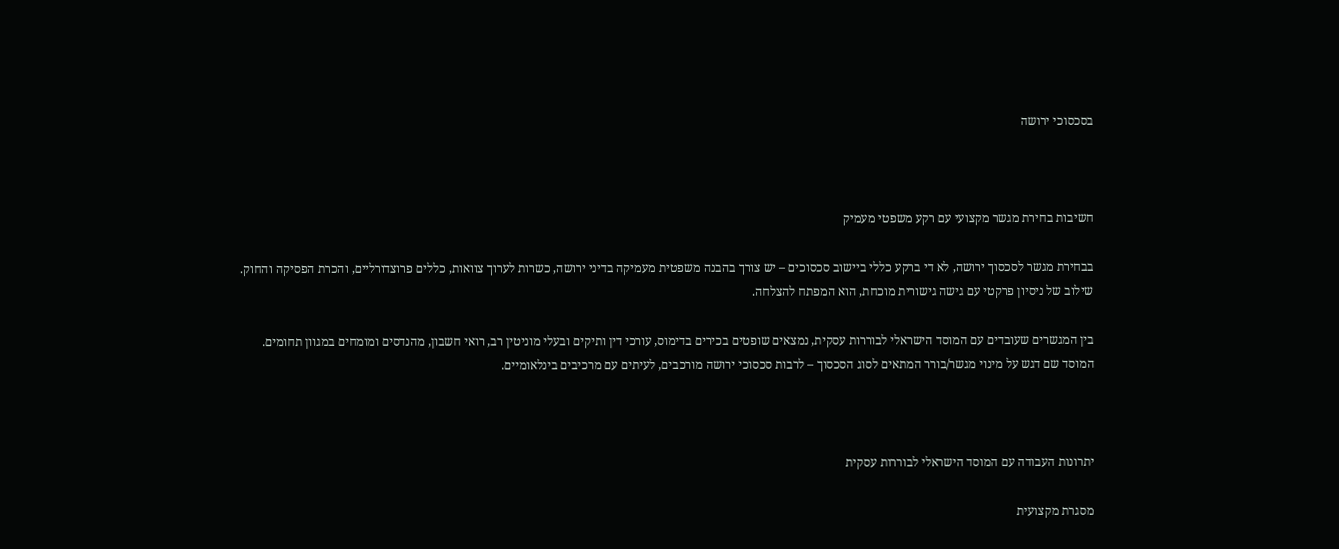בסכסוכי ירושה



חשיבות בחירת מגשר מקצועי עם רקע משפטי מעמיק

בבחירת מגשר לסכסוך ירושה, לא די ברקע כללי ביישוב סכסוכים – יש צורך בהבנה משפטית מעמיקה בדיני ירושה, כשרות לערוך צוואות, כללים פרוצדורליים, והכרת הפסיקה והחוק. שילוב של ניסיון פרקטי עם גישה גישורית מוכחת, הוא המפתח להצלחה.

בין המגשרים שעובדים עם המוסד הישראלי לבוררות עסקית, נמצאים שופטים בכירים בדימוס, עורכי דין ותיקים ובעלי מוניטין רב, רואי חשבון, מהנדסים ומומחים במגוון תחומים. המוסד שם דגש על מינוי מגשר/בורר המתאים לסוג הסכסוך – לרבות סכסוכי ירושה מורכבים, לעיתים עם מרכיבים בינלאומיים.



יתרונות העבודה עם המוסד הישראלי לבוררות עסקית

מסגרת מקצועית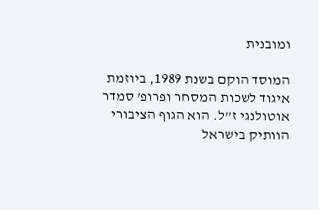ומובנית

המוסד הוקם בשנת 1989, ביוזמת איגוד לשכות המסחר ופרופ’ סמדר אוטולנגי ז”ל. הוא הגוף הציבורי הוותיק בישראל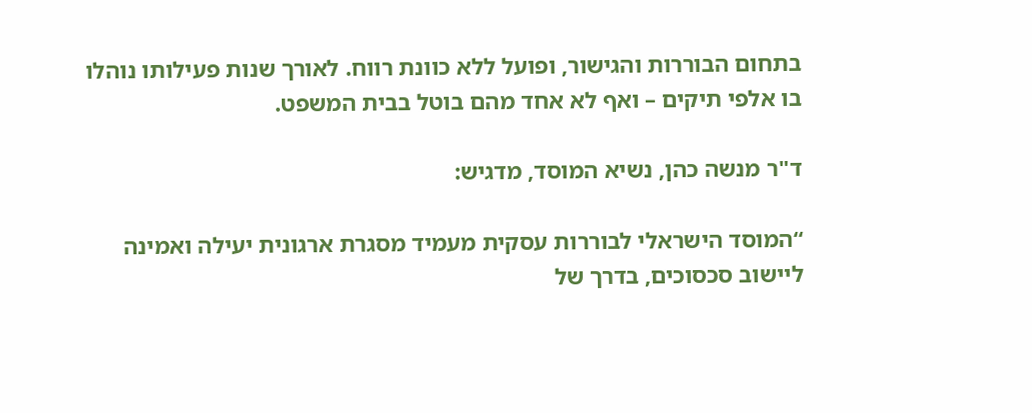בתחום הבוררות והגישור, ופועל ללא כוונת רווח. לאורך שנות פעילותו נוהלו בו אלפי תיקים – ואף לא אחד מהם בוטל בבית המשפט.

ד"ר מנשה כהן, נשיא המוסד, מדגיש:

“המוסד הישראלי לבוררות עסקית מעמיד מסגרת ארגונית יעילה ואמינה ליישוב סכסוכים, בדרך של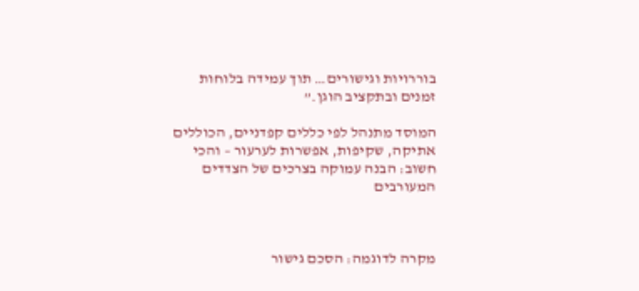בוררויות וגישורים… תוך עמידה בלוחות זמנים ובתקציב הוגן.”

המוסד מתנהל לפי כללים קפדניים, הכוללים אתיקה, שקיפות, אפשרות לערעור – והכי חשוב: הבנה עמוקה בצרכים של הצדדים המעורבים



מקרה לדוגמה: הסכם גישור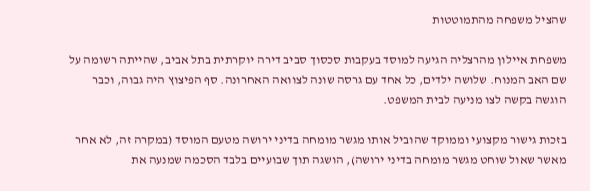שהציל משפחה מהתמוטטות

משפחת איילון מהרצליה הגיעה למוסד בעקבות סכסוך סביב דירה יוקרתית בתל אביב, שהייתה רשומה על שם האב המנוח. שלושה ילדים, כל אחד עם גרסה שונה לצוואה האחרונה. סף הפיצוץ היה גבוה, וכבר הוגשה בקשה לצו מניעה לבית המשפט.

בזכות גישור מקצועי וממוקד שהוביל אותו מגשר מומחה בדיני ירושה מטעם המוסד (במקרה זה, לא אחר מאשר שאול שוחט מגשר מומחה בדיני ירושה), הושגה תוך שבועיים בלבד הסכמה שמנעה את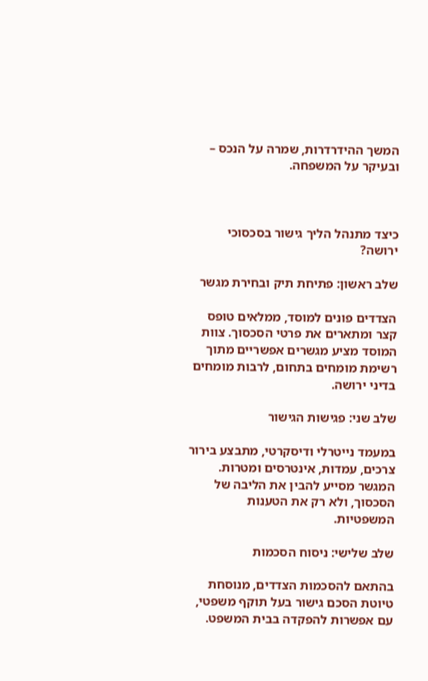המשך ההידרדרות, שמרה על הנכס – ובעיקר על המשפחה.



כיצד מתנהל הליך גישור בסכסוכי ירושה?

שלב ראשון: פתיחת תיק ובחירת מגשר

הצדדים פונים למוסד, ממלאים טופס קצר ומתארים את פרטי הסכסוך. צוות המוסד מציע מגשרים אפשריים מתוך רשימת מומחים בתחום, לרבות מומחים בדיני ירושה.

שלב שני: פגישות הגישור

במעמד נייטרלי ודיסקרטי, מתבצע בירור צרכים, עמדות, אינטרסים ומטרות. המגשר מסייע להבין את הליבה של הסכסוך, ולא רק את הטענות המשפטיות.

שלב שלישי: ניסוח הסכמות

בהתאם להסכמות הצדדים, מנוסחת טיוטת הסכם גישור בעל תוקף משפטי, עם אפשרות להפקדה בבית המשפט.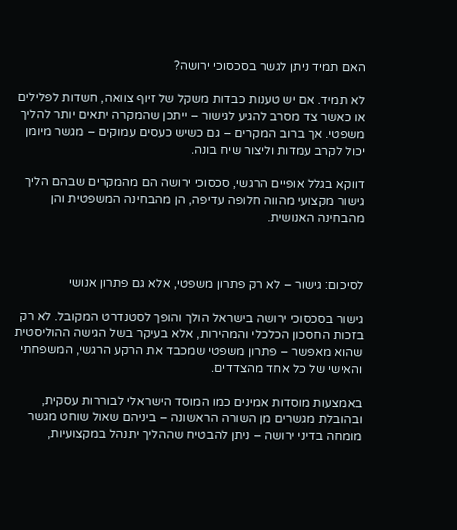האם תמיד ניתן לגשר בסכסוכי ירושה?

לא תמיד. אם יש טענות כבדות משקל של זיוף צוואה, חשדות לפלילים או כאשר צד מסרב להגיע לגישור – ייתכן שהמקרה יתאים יותר להליך משפטי. אך ברוב המקרים – גם כשיש כעסים עמוקים – מגשר מיומן יכול לקרב עמדות וליצור שיח בונה.

דווקא בגלל אופיים הרגשי, סכסוכי ירושה הם מהמקרים שבהם הליך גישור מקצועי מהווה חלופה עדיפה, הן מהבחינה המשפטית והן מהבחינה האנושית.



לסיכום: גישור – לא רק פתרון משפטי, אלא גם פתרון אנושי

גישור בסכסוכי ירושה בישראל הולך והופך לסטנדרט המקובל. לא רק בזכות החסכון הכלכלי והמהירות, אלא בעיקר בשל הגישה ההוליסטית שהוא מאפשר – פתרון משפטי שמכבד את הרקע הרגשי, המשפחתי והאישי של כל אחד מהצדדים.

באמצעות מוסדות אמינים כמו המוסד הישראלי לבוררות עסקית, ובהובלת מגשרים מן השורה הראשונה – ביניהם שאול שוחט מגשר מומחה בדיני ירושה – ניתן להבטיח שההליך יתנהל במקצועיות,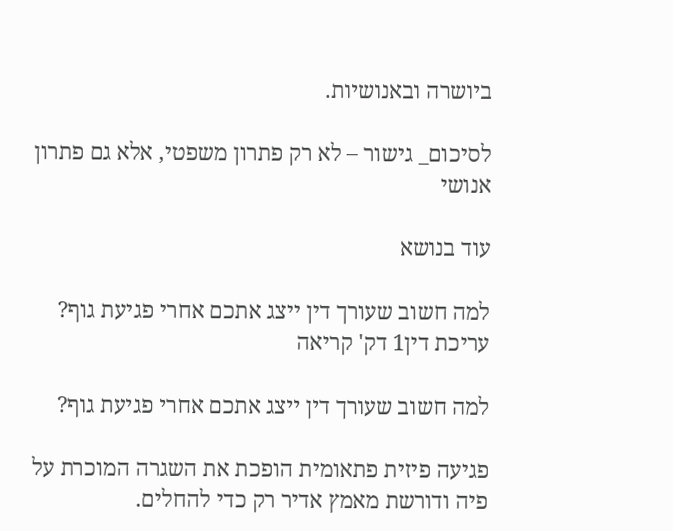ביושרה ובאנושיות.

לסיכום_ גישור – לא רק פתרון משפטי, אלא גם פתרון אנושי

עוד בנושא

למה חשוב שעורך דין ייצג אתכם אחרי פגיעת גוף?
עריכת דין1 דק' קריאה

למה חשוב שעורך דין ייצג אתכם אחרי פגיעת גוף?

פגיעה פיזית פתאומית הופכת את השגרה המוכרת על פיה ודורשת מאמץ אדיר רק כדי להחלים.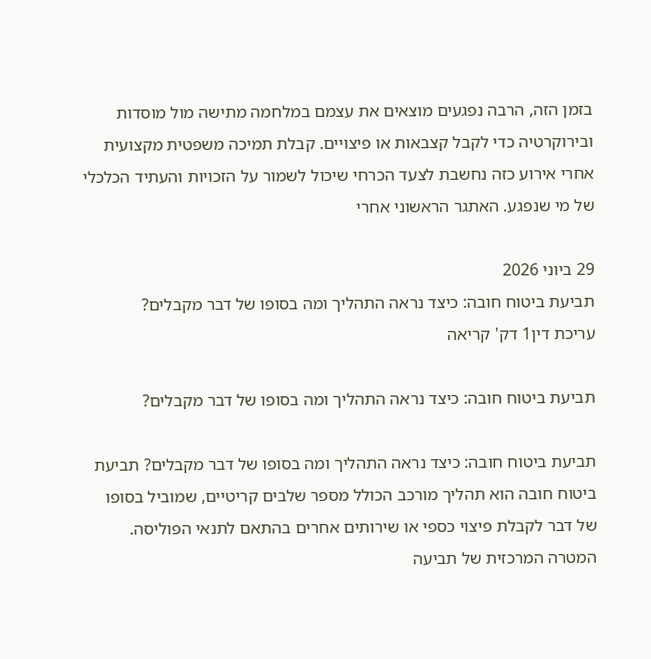בזמן הזה, הרבה נפגעים מוצאים את עצמם במלחמה מתישה מול מוסדות ובירוקרטיה כדי לקבל קצבאות או פיצויים. קבלת תמיכה משפטית מקצועית אחרי אירוע כזה נחשבת לצעד הכרחי שיכול לשמור על הזכויות והעתיד הכלכלי של מי שנפגע. האתגר הראשוני אחרי

29 ביוני 2026
תביעת ביטוח חובה: כיצד נראה התהליך ומה בסופו של דבר מקבלים?
עריכת דין1 דק' קריאה

תביעת ביטוח חובה: כיצד נראה התהליך ומה בסופו של דבר מקבלים?

תביעת ביטוח חובה: כיצד נראה התהליך ומה בסופו של דבר מקבלים? תביעת ביטוח חובה הוא תהליך מורכב הכולל מספר שלבים קריטיים, שמוביל בסופו של דבר לקבלת פיצוי כספי או שירותים אחרים בהתאם לתנאי הפוליסה. המטרה המרכזית של תביעה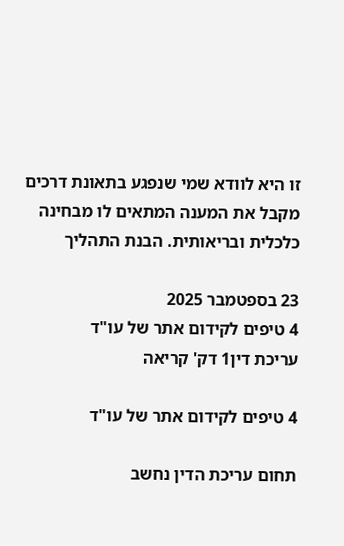זו היא לוודא שמי שנפגע בתאונת דרכים מקבל את המענה המתאים לו מבחינה כלכלית ובריאותית. הבנת התהליך

23 בספטמבר 2025
4 טיפים לקידום אתר של עו"ד
עריכת דין1 דק' קריאה

4 טיפים לקידום אתר של עו"ד

תחום עריכת הדין נחשב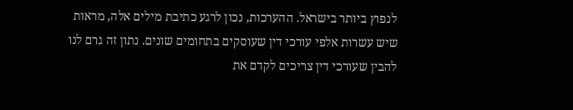לנפוץ ביותר בישראל. ההערכות, נכון לרגע כתיבת מילים אלה, מראות שיש עשרות אלפי עורכי דין שעוסקים בתחומים שונים. נתון זה גרם לנו להבין שעורכי דין צריכים לקדם את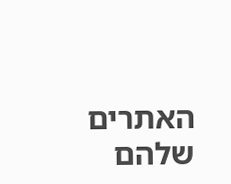האתרים שלהם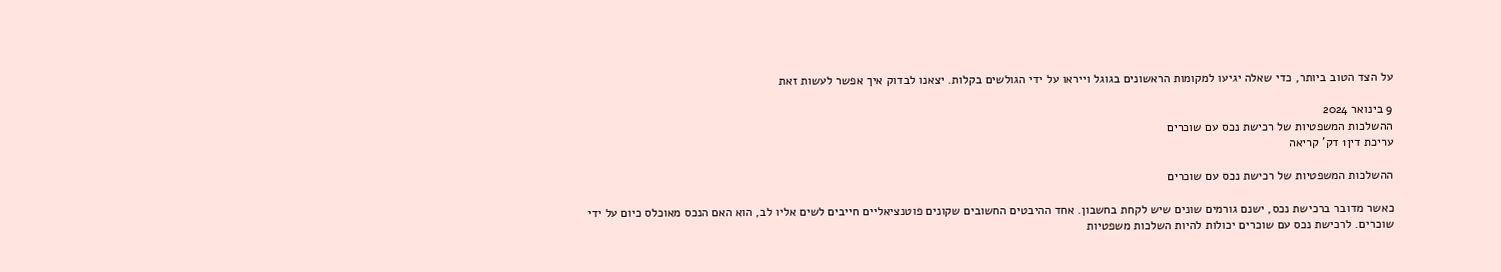על הצד הטוב ביותר, כדי שאלה יגיעו למקומות הראשונים בגוגל וייראו על ידי הגולשים בקלות. יצאנו לבדוק איך אפשר לעשות זאת

9 בינואר 2024
ההשלכות המשפטיות של רכישת נכס עם שוכרים
עריכת דין1 דק' קריאה

ההשלכות המשפטיות של רכישת נכס עם שוכרים

כאשר מדובר ברכישת נכס, ישנם גורמים שונים שיש לקחת בחשבון. אחד ההיבטים החשובים שקונים פוטנציאליים חייבים לשים אליו לב, הוא האם הנכס מאוכלס כיום על ידי שוכרים. לרכישת נכס עם שוכרים יכולות להיות השלכות משפטיות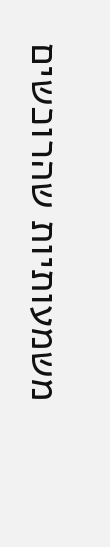משמעותיות שהרוכשים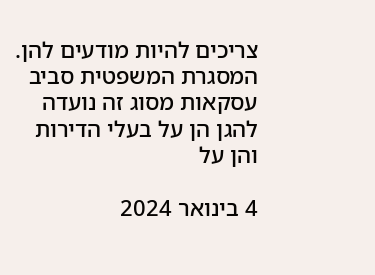צריכים להיות מודעים להן. המסגרת המשפטית סביב עסקאות מסוג זה נועדה להגן הן על בעלי הדירות והן על

4 בינואר 2024